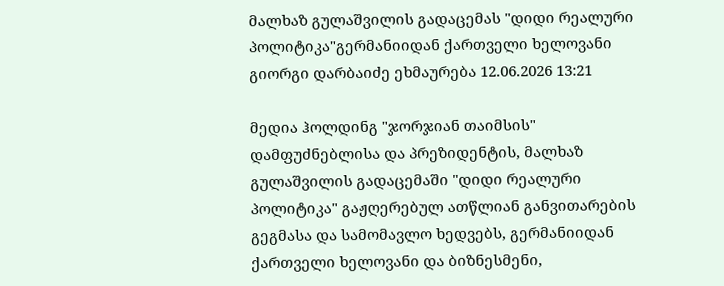მალხაზ გულაშვილის გადაცემას "დიდი რეალური პოლიტიკა"გერმანიიდან ქართველი ხელოვანი გიორგი დარბაიძე ეხმაურება 12.06.2026 13:21

მედია ჰოლდინგ "ჯორჯიან თაიმსის" დამფუძნებლისა და პრეზიდენტის, მალხაზ გულაშვილის გადაცემაში "დიდი რეალური პოლიტიკა" გაჟღერებულ ათწლიან განვითარების გეგმასა და სამომავლო ხედვებს, გერმანიიდან ქართველი ხელოვანი და ბიზნესმენი,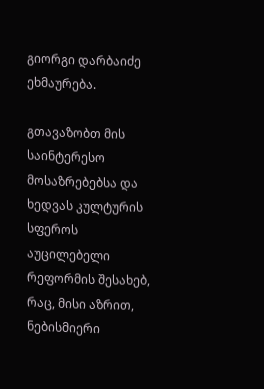გიორგი დარბაიძე ეხმაურება.

გთავაზობთ მის საინტერესო მოსაზრებებსა და ხედვას კულტურის სფეროს აუცილებელი რეფორმის შესახებ, რაც, მისი აზრით, ნებისმიერი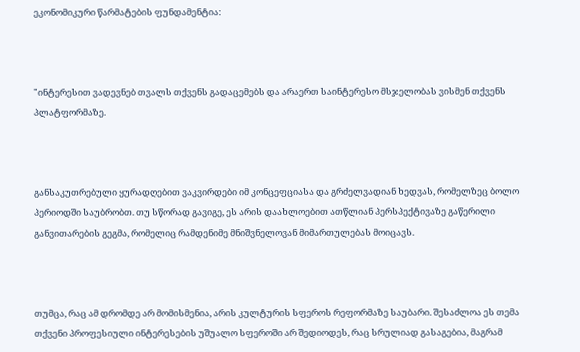ეკონომიკური წარმატების ფუნდამენტია:



"ინტერესით ვადევნებ თვალს თქვენს გადაცემებს და არაერთ საინტერესო მსჯელობას ვისმენ თქვენს პლატფორმაზე.



განსაკუთრებული ყურადღებით ვაკვირდები იმ კონცეფციასა და გრძელვადიან ხედვას, რომელზეც ბოლო პერიოდში საუბრობთ. თუ სწორად გავიგე, ეს არის დაახლოებით ათწლიან პერსპექტივაზე გაწერილი განვითარების გეგმა, რომელიც რამდენიმე მნიშვნელოვან მიმართულებას მოიცავს.



თუმცა, რაც ამ დრომდე არ მომისმენია, არის კულტურის სფეროს რეფორმაზე საუბარი. შესაძლოა ეს თემა თქვენი პროფესიული ინტერესების უშუალო სფეროში არ შედიოდეს, რაც სრულიად გასაგებია, მაგრამ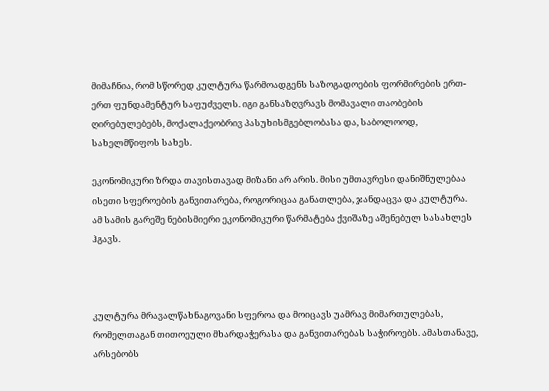მიმაჩნია, რომ სწორედ კულტურა წარმოადგენს საზოგადოების ფორმირების ერთ-ერთ ფუნდამენტურ საფუძველს. იგი განსაზღვრავს მომავალი თაობების ღირებულებებს, მოქალაქეობრივ პასუხისმგებლობასა და, საბოლოოდ, სახელმწიფოს სახეს.

ეკონომიკური ზრდა თავისთავად მიზანი არ არის. მისი უმთავრესი დანიშნულებაა ისეთი სფეროების განვითარება, როგორიცაა განათლება, ჯანდაცვა და კულტურა. ამ სამის გარეშე ნებისმიერი ეკონომიკური წარმატება ქვიშაზე აშენებულ სასახლეს ჰგავს.



კულტურა მრავალწახნაგოვანი სფეროა და მოიცავს უამრავ მიმართულებას, რომელთაგან თითოეული მხარდაჭერასა და განვითარებას საჭიროებს. ამასთანავე, არსებობს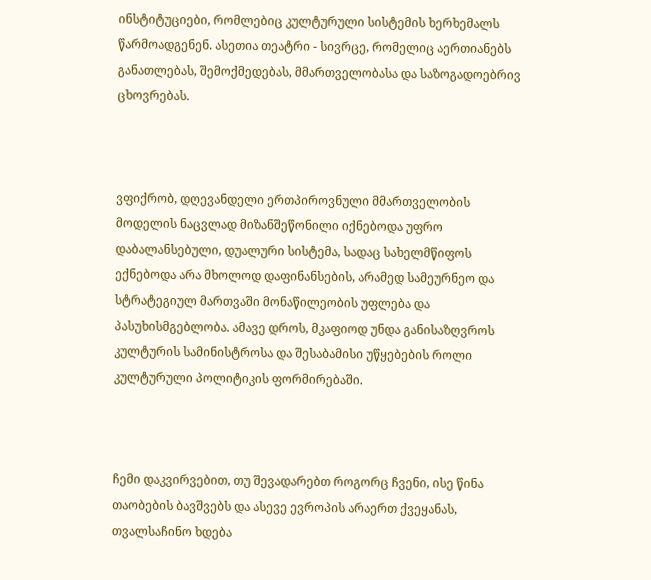ინსტიტუციები, რომლებიც კულტურული სისტემის ხერხემალს წარმოადგენენ. ასეთია თეატრი - სივრცე, რომელიც აერთიანებს განათლებას, შემოქმედებას, მმართველობასა და საზოგადოებრივ ცხოვრებას.



ვფიქრობ, დღევანდელი ერთპიროვნული მმართველობის მოდელის ნაცვლად მიზანშეწონილი იქნებოდა უფრო დაბალანსებული, დუალური სისტემა, სადაც სახელმწიფოს ექნებოდა არა მხოლოდ დაფინანსების, არამედ სამეურნეო და სტრატეგიულ მართვაში მონაწილეობის უფლება და პასუხისმგებლობა. ამავე დროს, მკაფიოდ უნდა განისაზღვროს კულტურის სამინისტროსა და შესაბამისი უწყებების როლი კულტურული პოლიტიკის ფორმირებაში.



ჩემი დაკვირვებით, თუ შევადარებთ როგორც ჩვენი, ისე წინა თაობების ბავშვებს და ასევე ევროპის არაერთ ქვეყანას, თვალსაჩინო ხდება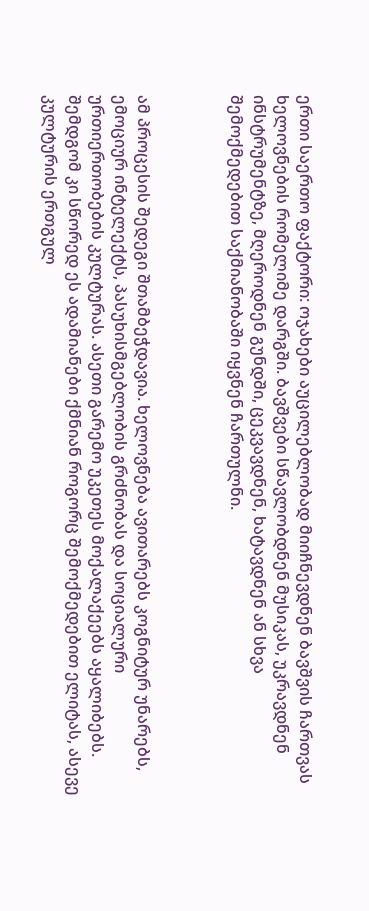ერთი საერთო ფაქტორი: ოჯახები აუცილებლობად მიიჩნევდნენ ბავშვის ჩართვას ხელოვნების რომელიმე დარგში. ბავშვები სწავლობდნენ მუსიკას, უკრავდნენ ინსტრუმენტზე, მღეროდნენ გუნდში, ცეკვავდნენ, ხატავდნენ ან სხვა შემოქმედებით საქმიანობაში იყვნენ ჩართულნი.



ამ პროცესის შედეგი შთამბეჭდავია. ხელოვნება ავითარებს კოგნიტურ უნარებს, ემოციურ ინტელექტს, პასუხისმგებლობის გრძნობას და სოციალური ურთიერთობების კულტურას. ასეთი გარემო უკეთეს მოქალაქეებს აყალიბებს. შემდგომ კი სწორედ ეს ადამიანები ქმნიან როგორც შემოქმედებით ელიტას, ასევე კულტურის ერთგულ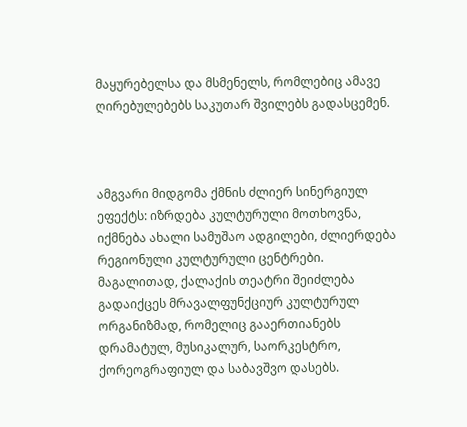მაყურებელსა და მსმენელს, რომლებიც ამავე ღირებულებებს საკუთარ შვილებს გადასცემენ.



ამგვარი მიდგომა ქმნის ძლიერ სინერგიულ ეფექტს: იზრდება კულტურული მოთხოვნა, იქმნება ახალი სამუშაო ადგილები, ძლიერდება რეგიონული კულტურული ცენტრები. მაგალითად, ქალაქის თეატრი შეიძლება გადაიქცეს მრავალფუნქციურ კულტურულ ორგანიზმად, რომელიც გააერთიანებს დრამატულ, მუსიკალურ, საორკესტრო, ქორეოგრაფიულ და საბავშვო დასებს.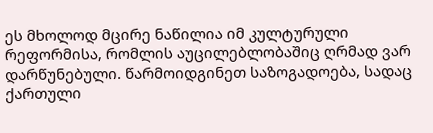ეს მხოლოდ მცირე ნაწილია იმ კულტურული რეფორმისა, რომლის აუცილებლობაშიც ღრმად ვარ დარწუნებული. წარმოიდგინეთ საზოგადოება, სადაც ქართული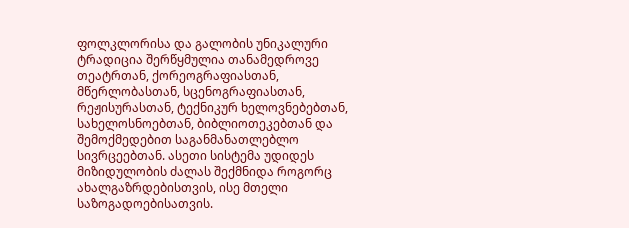ფოლკლორისა და გალობის უნიკალური ტრადიცია შერწყმულია თანამედროვე თეატრთან, ქორეოგრაფიასთან, მწერლობასთან, სცენოგრაფიასთან, რეჟისურასთან, ტექნიკურ ხელოვნებებთან, სახელოსნოებთან, ბიბლიოთეკებთან და შემოქმედებით საგანმანათლებლო სივრცეებთან. ასეთი სისტემა უდიდეს მიზიდულობის ძალას შექმნიდა როგორც ახალგაზრდებისთვის, ისე მთელი საზოგადოებისათვის.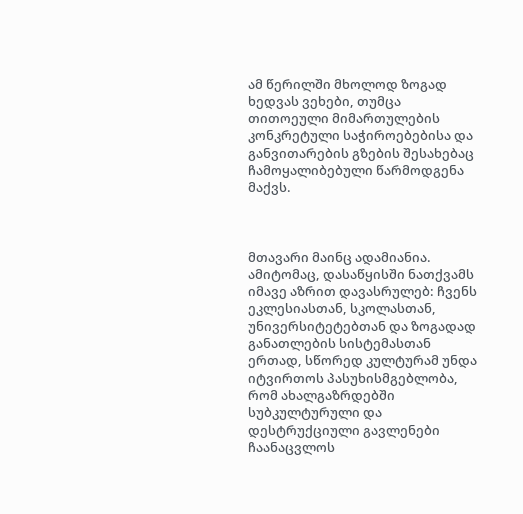ამ წერილში მხოლოდ ზოგად ხედვას ვეხები, თუმცა თითოეული მიმართულების კონკრეტული საჭიროებებისა და განვითარების გზების შესახებაც ჩამოყალიბებული წარმოდგენა მაქვს.



მთავარი მაინც ადამიანია. ამიტომაც, დასაწყისში ნათქვამს იმავე აზრით დავასრულებ: ჩვენს ეკლესიასთან, სკოლასთან, უნივერსიტეტებთან და ზოგადად განათლების სისტემასთან ერთად, სწორედ კულტურამ უნდა იტვირთოს პასუხისმგებლობა, რომ ახალგაზრდებში სუბკულტურული და დესტრუქციული გავლენები ჩაანაცვლოს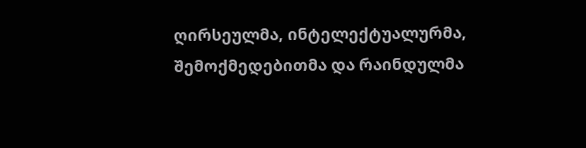ღირსეულმა, ინტელექტუალურმა, შემოქმედებითმა და რაინდულმა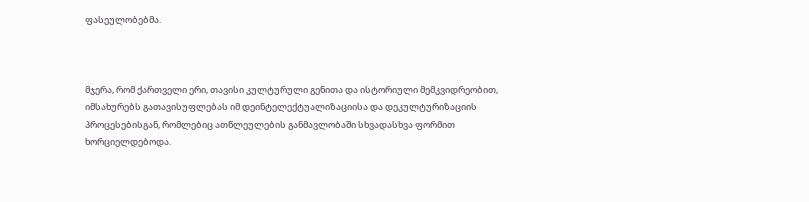ფასეულობებმა.



მჯერა, რომ ქართველი ერი, თავისი კულტურული გენითა და ისტორიული მემკვიდრეობით, იმსახურებს გათავისუფლებას იმ დეინტელექტუალიზაციისა და დეკულტურიზაციის პროცესებისგან, რომლებიც ათწლეულების განმავლობაში სხვადასხვა ფორმით ხორციელდებოდა.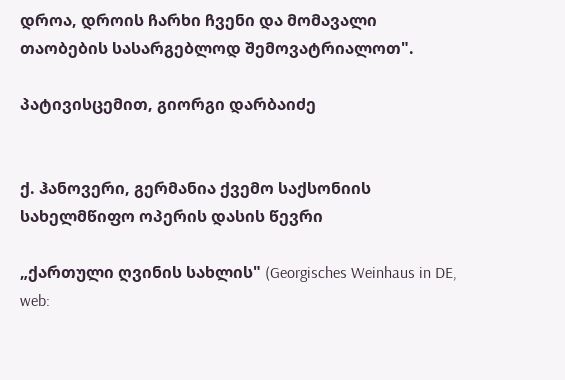დროა, დროის ჩარხი ჩვენი და მომავალი თაობების სასარგებლოდ შემოვატრიალოთ".

პატივისცემით, გიორგი დარბაიძე


ქ. ჰანოვერი, გერმანია ქვემო საქსონიის სახელმწიფო ოპერის დასის წევრი

„ქართული ღვინის სახლის" (Georgisches Weinhaus in DE, web: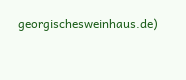georgischesweinhaus.de)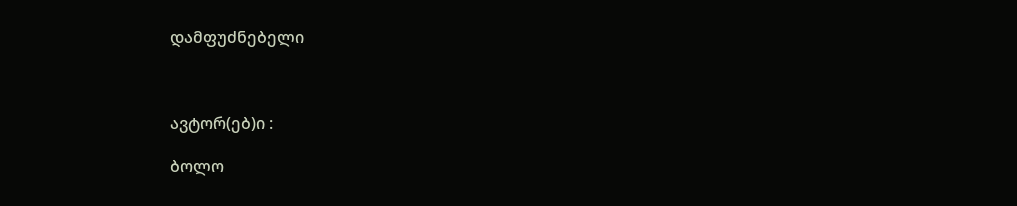დამფუძნებელი



ავტორ(ებ)ი :

ბოლო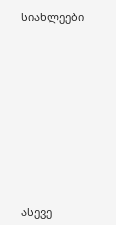სიახლეები











ასევე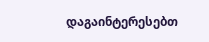დაგაინტერესებთ